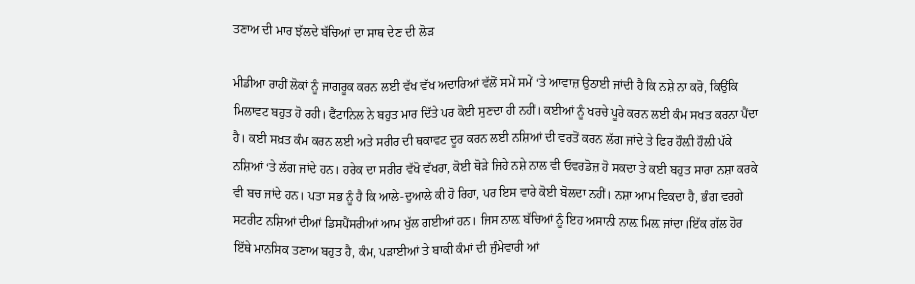ਤਣਾਅ ਦੀ ਮਾਰ ਝੱਲਦੇ ਬੱਚਿਆਂ ਦਾ ਸਾਥ ਦੇਣ ਦੀ ਲੋੜ

ਮੀਡੀਆ ਰਾਹੀਂ ਲੋਕਾਂ ਨੂੰ ਜਾਗਰੂਕ ਕਰਨ ਲਈ ਵੱਖ ਵੱਖ ਅਦਾਰਿਆਂ ਵੱਲੋਂ ਸਮੇਂ ਸਮੇਂ ‘ਤੇ ਆਵਾਜ਼ ਉਠਾਈ ਜਾਂਦੀ ਹੈ ਕਿ ਨਸ਼ੇ ਨਾ ਕਰੋ, ਕਿਉਂਕਿ ਮਿਲਾਵਟ ਬਹੁਤ ਹੋ ਰਹੀ। ਫੈਂਟਾਨਿਲ ਨੇ ਬਹੁਤ ਮਾਰ ਦਿੱਤੇ ਪਰ ਕੋਈ ਸੁਣਦਾ ਹੀ ਨਹੀਂ। ਕਈਆਂ ਨੂੰ ਖਰਚੇ ਪੂਰੇ ਕਰਨ ਲਈ ਕੰਮ ਸਖਤ ਕਰਨਾ ਪੈਂਦਾ ਹੈ। ਕਈ ਸਖ਼ਤ ਕੰਮ ਕਰਨ ਲਈ ਅਤੇ ਸਰੀਰ ਦੀ ਥਕਾਵਟ ਦੂਰ ਕਰਨ ਲਈ ਨਸ਼ਿਆਂ ਦੀ ਵਰਤੋਂ ਕਰਨ ਲੱਗ ਜਾਂਦੇ ਤੇ ਫਿਰ ਹੌਲ਼ੀ ਹੌਲ਼ੀ ਪੱਕੇ ਨਸ਼ਿਆਂ ‘ਤੇ ਲੱਗ ਜਾਂਦੇ ਹਨ। ਹਰੇਕ ਦਾ ਸਰੀਰ ਵੱਖੋ ਵੱਖਰਾ, ਕੋਈ ਥੋੜੇ ਜਿਹੇ ਨਸ਼ੇ ਨਾਲ ਵੀ ਓਵਰਡੋਜ਼ ਹੋ ਸਕਦਾ ਤੇ ਕਈ ਬਹੁਤ ਸਾਰਾ ਨਸ਼ਾ ਕਰਕੇ ਵੀ ਬਚ ਜਾਂਦੇ ਹਨ। ਪਤਾ ਸਭ ਨੂੰ ਹੈ ਕਿ ਆਲੇ-ਦੁਆਲੇ ਕੀ ਹੋ ਰਿਹਾ, ਪਰ ਇਸ ਵਾਰੇ ਕੋਈ ਬੋਲਦਾ ਨਹੀਂ। ਨਸ਼ਾ ਆਮ ਵਿਕਦਾ ਹੈ, ਭੰਗ ਵਰਗੇ ਸਟਰੀਟ ਨਸ਼ਿਆਂ ਦੀਆਂ ਡਿਸਪੈਂਸਰੀਆਂ ਆਮ ਖੁੱਲ ਗਈਆਂ ਹਨ। ਜਿਸ ਨਾਲ਼ ਬੱਚਿਆਂ ਨੂੰ ਇਹ ਅਸਾਨੀ ਨਾਲ਼ ਮਿਲ਼ ਜਾਂਦਾ।ਇੱਕ ਗੱਲ ਹੋਰ ਇੱਥੇ ਮਾਨਸਿਕ ਤਣਾਅ ਬਹੁਤ ਹੈ, ਕੰਮ, ਪੜਾਈਆਂ ਤੇ ਬਾਕੀ ਕੰਮਾਂ ਦੀ ਜੁੰਮੇਵਾਰੀ ਆਂ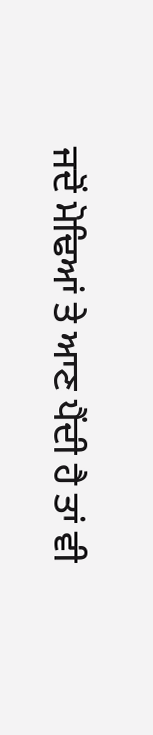ਜਦੋਂ ਮੋਢਿਆਂ ਤੇ ਆਣ ਪੈਂਦੀ ਹੈ ਤਾਂ ਵੀ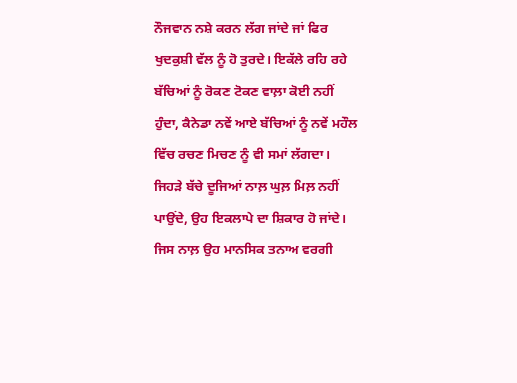ਨੌਜਵਾਨ ਨਸ਼ੇ ਕਰਨ ਲੱਗ ਜਾਂਦੇ ਜਾਂ ਫਿਰ ਖੁਦਕੁਸ਼ੀ ਵੱਲ ਨੂੰ ਹੋ ਤੁਰਦੇ। ਇਕੱਲੇ ਰਹਿ ਰਹੇ ਬੱਚਿਆਂ ਨੂੰ ਰੋਕਣ ਟੋਕਣ ਵਾਲ਼ਾ ਕੋਈ ਨਹੀਂ ਹੁੰਦਾ, ਕੈਨੇਡਾ ਨਵੇਂ ਆਏ ਬੱਚਿਆਂ ਨੂੰ ਨਵੇਂ ਮਹੌਲ ਵਿੱਚ ਰਚਣ ਮਿਚਣ ਨੂੰ ਵੀ ਸਮਾਂ ਲੱਗਦਾ। ਜਿਹੜੇ ਬੱਚੇ ਦੂਜਿਆਂ ਨਾਲ਼ ਘੁਲ਼ ਮਿਲ਼ ਨਹੀਂ ਪਾਉਂਦੇ, ਉਹ ਇਕਲਾਪੇ ਦਾ ਸ਼ਿਕਾਰ ਹੋ ਜਾਂਦੇ। ਜਿਸ ਨਾਲ਼ ਉਹ ਮਾਨਸਿਕ ਤਨਾਅ ਵਰਗੀ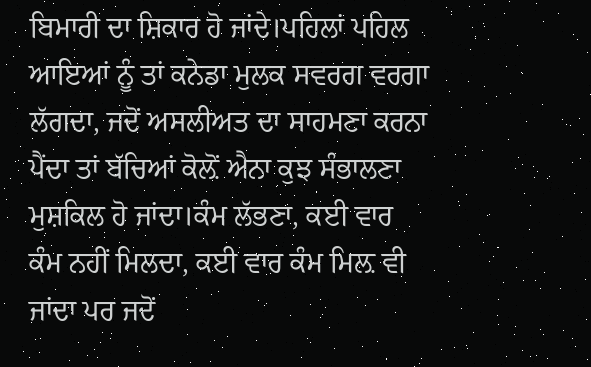ਬਿਮਾਰੀ ਦਾ ਸ਼ਿਕਾਰ ਹੋ ਜਾਂਦੇ।ਪਹਿਲਾਂ ਪਹਿਲ ਆਇਆਂ ਨੂੰ ਤਾਂ ਕਨੇਡਾ ਮੁਲਕ ਸਵਰਗ ਵਰਗਾ ਲੱਗਦਾ, ਜਦੋਂ ਅਸਲੀਅਤ ਦਾ ਸਾਹਮਣਾ ਕਰਨਾ ਪੈਂਦਾ ਤਾਂ ਬੱਚਿਆਂ ਕੋਲ਼ੋਂ ਐਨਾ ਕੁਝ ਸੰਭਾਲਣਾ ਮੁਸ਼ਕਿਲ ਹੋ ਜਾਂਦਾ।ਕੰਮ ਲੱਭਣਾ, ਕਈ ਵਾਰ ਕੰਮ ਨਹੀਂ ਮਿਲਦਾ, ਕਈ ਵਾਰ ਕੰਮ ਮਿਲ਼ ਵੀ ਜਾਂਦਾ ਪਰ ਜਦੋਂ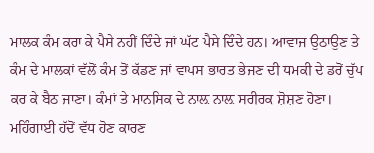ਮਾਲਕ ਕੰਮ ਕਰਾ ਕੇ ਪੈਸੇ ਨਹੀਂ ਦਿੰਦੇ ਜਾਂ ਘੱਟ ਪੈਸੇ ਦਿੰਦੇ ਹਨ। ਆਵਾਜ ਉਠਾਉਣ ਤੇ ਕੰਮ ਦੇ ਮਾਲਕਾਂ ਵੱਲੋਂ ਕੰਮ ਤੋਂ ਕੱਡਣ ਜਾਂ ਵਾਪਸ ਭਾਰਤ ਭੇਜਣ ਦੀ ਧਮਕੀ ਦੇ ਡਰੋਂ ਚੁੱਪ ਕਰ ਕੇ ਬੈਠ ਜਾਣਾ। ਕੰਮਾਂ ਤੇ ਮਾਨਸਿਕ ਦੇ ਨਾਲ਼ ਨਾਲ਼ ਸਰੀਰਕ ਸ਼ੋਸ਼ਣ ਹੋਣਾ। ਮਹਿੰਗਾਈ ਹੱਦੋਂ ਵੱਧ ਹੋਣ ਕਾਰਣ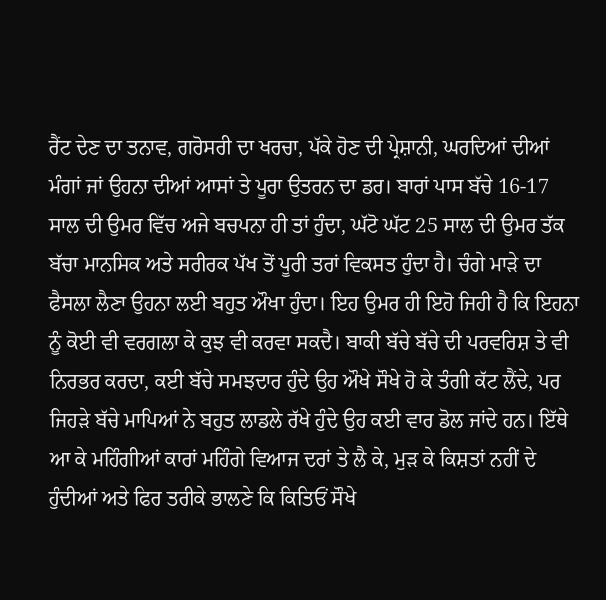ਰੈਂਟ ਦੇਣ ਦਾ ਤਨਾਵ, ਗਰੋਸਰੀ ਦਾ ਖਰਚਾ, ਪੱਕੇ ਹੋਣ ਦੀ ਪ੍ਰੇਸ਼ਾਨੀ, ਘਰਦਿਆਂ ਦੀਆਂ ਮੰਗਾਂ ਜਾਂ ਉਹਨਾ ਦੀਆਂ ਆਸਾਂ ਤੇ ਪੂਰਾ ਉਤਰਨ ਦਾ ਡਰ। ਬਾਰਾਂ ਪਾਸ ਬੱਚੇ 16-17 ਸਾਲ ਦੀ ਉਮਰ ਵਿੱਚ ਅਜੇ ਬਚਪਨਾ ਹੀ ਤਾਂ ਹੁੰਦਾ, ਘੱਟੋ ਘੱਟ 25 ਸਾਲ ਦੀ ਉਮਰ ਤੱਕ ਬੱਚਾ ਮਾਨਸਿਕ ਅਤੇ ਸਰੀਰਕ ਪੱਖ ਤੋਂ ਪੂਰੀ ਤਰਾਂ ਵਿਕਸਤ ਹੁੰਦਾ ਹੈ। ਚੰਗੇ ਮਾੜੇ ਦਾ ਫੈਸਲਾ ਲੈਣਾ ਉਹਨਾ ਲਈ ਬਹੁਤ ਔਖਾ ਹੁੰਦਾ। ਇਹ ਉਮਰ ਹੀ ਇਹੋ ਜਿਹੀ ਹੈ ਕਿ ਇਹਨਾ ਨੂੰ ਕੋਈ ਵੀ ਵਰਗਲਾ ਕੇ ਕੁਝ ਵੀ ਕਰਵਾ ਸਕਦੈ। ਬਾਕੀ ਬੱਚੇ ਬੱਚੇ ਦੀ ਪਰਵਰਿਸ਼ ਤੇ ਵੀ ਨਿਰਭਰ ਕਰਦਾ, ਕਈ ਬੱਚੇ ਸਮਝਦਾਰ ਹੁੰਦੇ ਉਹ ਔਖੇ ਸੌਖੇ ਹੋ ਕੇ ਤੰਗੀ ਕੱਟ ਲੈਂਦੇ, ਪਰ ਜਿਹੜੇ ਬੱਚੇ ਮਾਪਿਆਂ ਨੇ ਬਹੁਤ ਲਾਡਲੇ ਰੱਖੇ ਹੁੰਦੇ ਉਹ ਕਈ ਵਾਰ ਡੋਲ ਜਾਂਦੇ ਹਨ। ਇੱਥੇ ਆ ਕੇ ਮਹਿੰਗੀਆਂ ਕਾਰਾਂ ਮਹਿੰਗੇ ਵਿਆਜ ਦਰਾਂ ਤੇ ਲੈ ਕੇ, ਮੁੜ ਕੇ ਕਿਸ਼ਤਾਂ ਨਹੀਂ ਦੇ ਹੁੰਦੀਆਂ ਅਤੇ ਫਿਰ ਤਰੀਕੇ ਭਾਲਣੇ ਕਿ ਕਿਤਿਓਂ ਸੌਖੇ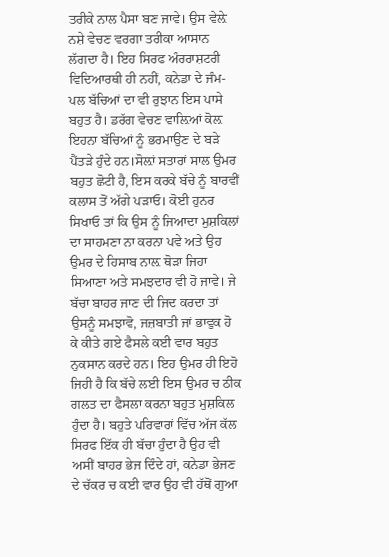ਤਰੀਕੇ ਨਾਲ ਪੈਸਾ ਬਣ ਜਾਵੇ। ਉਸ ਵੇਲ਼ੇ ਨਸ਼ੇ ਵੇਚਣ ਵਰਗਾ ਤਰੀਕਾ ਆਸਾਨ ਲੱਗਦਾ ਹੈ। ਇਹ ਸਿਰਫ ਅੰਰਰਾਸ਼ਟਰੀ ਵਿਦਿਆਰਥੀ ਹੀ ਨਹੀਂ, ਕਨੇਡਾ ਦੇ ਜੰਮ-ਪਲ ਬੱਚਿਆਂ ਦਾ ਵੀ ਰੁਝਾਨ ਇਸ ਪਾਸੇ ਬਹੁਤ ਹੈ। ਡਰੱਗ ਵੇਚਣ ਵਾਲ਼ਿਆਂ ਕੋਲ਼ ਇਹਨਾ ਬੱਚਿਆਂ ਨੂੰ ਭਰਮਾਉਣ ਦੇ ਬੜੇ ਪੈਂਤੜੇ ਹੁੰਦੇ ਹਨ।ਸੋਲ਼ਾਂ ਸਤਾਰਾਂ ਸਾਲ ਉਮਰ ਬਹੁਤ ਛੋਟੀ ਹੈ, ਇਸ ਕਰਕੇ ਬੱਚੇ ਨੂੰ ਬਾਰਵੀਂ ਕਲਾਸ ਤੋਂ ਅੱਗੇ ਪੜਾਓ। ਕੋਈ ਹੁਨਰ ਸਿਖਾਓ ਤਾਂ ਕਿ ਉਸ ਨੂੰ ਜਿਆਦਾ ਮੁਸ਼ਕਿਲਾਂ ਦਾ ਸਾਹਮਣਾ ਨਾ ਕਰਨਾ ਪਵੇ ਅਤੇ ਉਹ ਉਮਰ ਦੇ ਹਿਸਾਬ ਨਾਲ਼ ਥੋੜਾ ਜਿਹਾ ਸਿਆਣਾ ਅਤੇ ਸਮਝਦਾਰ ਵੀ ਹੋ ਜਾਵੇ। ਜੇ ਬੱਚਾ ਬਾਹਰ ਜਾਣ ਦੀ ਜਿਦ ਕਰਦਾ ਤਾਂ ਉਸਨੂੰ ਸਮਝਾਵੋ, ਜਜ਼ਬਾਤੀ ਜਾਂ ਭਾਵੁਕ ਹੋ ਕੇ ਕੀਤੇ ਗਏ ਫੈਸਲੇ ਕਈ ਵਾਰ ਬਹੁਤ ਨੁਕਸਾਨ ਕਰਦੇ ਹਨ। ਇਹ ਉਮਰ ਹੀ ਇਹੋ ਜਿਹੀ ਹੈ ਕਿ ਬੱਚੇ ਲਈ ਇਸ ਉਮਰ ਚ ਠੀਕ ਗਲਤ ਦਾ ਫੈਸਲਾ ਕਰਨਾ ਬਹੁਤ ਮੁਸ਼ਕਿਲ ਹੁੰਦਾ ਹੈ। ਬਹੁਤੇ ਪਰਿਵਾਰਾਂ ਵਿੱਚ ਅੱਜ ਕੱਲ ਸਿਰਫ ਇੱਕ ਹੀ ਬੱਚਾ ਹੁੰਦਾ ਹੈ ਉਹ ਵੀ ਅਸੀਂ ਬਾਹਰ ਭੇਜ ਦਿੰਦੇ ਹਾਂ, ਕਨੇਡਾ ਭੇਜਣ ਦੇ ਚੱਕਰ ਚ ਕਈ ਵਾਰ ਉਹ ਵੀ ਹੱਥੋਂ ਗੁਆ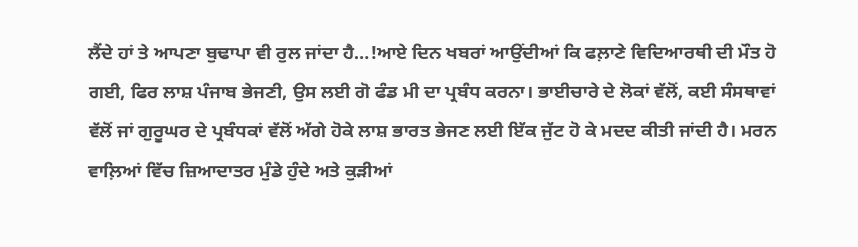ਲੈਂਦੇ ਹਾਂ ਤੇ ਆਪਣਾ ਬੁਢਾਪਾ ਵੀ ਰੁਲ ਜਾਂਦਾ ਹੈ…!ਆਏ ਦਿਨ ਖਬਰਾਂ ਆਉਂਦੀਆਂ ਕਿ ਫਲ਼ਾਣੇ ਵਿਦਿਆਰਥੀ ਦੀ ਮੌਤ ਹੋ ਗਈ, ਫਿਰ ਲਾਸ਼ ਪੰਜਾਬ ਭੇਜਣੀ, ਉਸ ਲਈ ਗੋ ਫੰਡ ਮੀ ਦਾ ਪ੍ਰਬੰਧ ਕਰਨਾ। ਭਾਈਚਾਰੇ ਦੇ ਲੋਕਾਂ ਵੱਲੋਂ, ਕਈ ਸੰਸਥਾਵਾਂ ਵੱਲੋਂ ਜਾਂ ਗੁਰੂਘਰ ਦੇ ਪ੍ਰਬੰਧਕਾਂ ਵੱਲੋਂ ਅੱਗੇ ਹੋਕੇ ਲਾਸ਼ ਭਾਰਤ ਭੇਜਣ ਲਈ ਇੱਕ ਜੁੱਟ ਹੋ ਕੇ ਮਦਦ ਕੀਤੀ ਜਾਂਦੀ ਹੈ। ਮਰਨ ਵਾਲ਼ਿਆਂ ਵਿੱਚ ਜ਼ਿਆਦਾਤਰ ਮੁੰਡੇ ਹੁੰਦੇ ਅਤੇ ਕੁੜੀਆਂ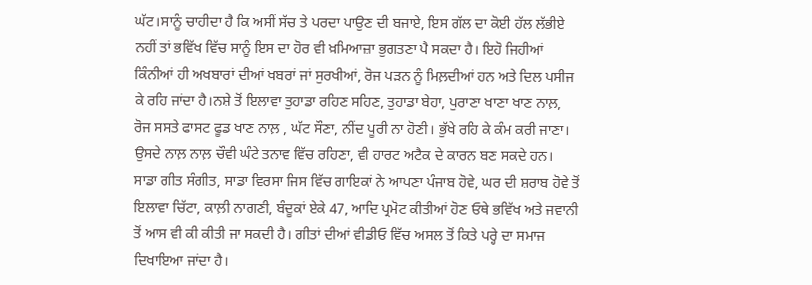ਘੱਟ।ਸਾਨੂੰ ਚਾਹੀਦਾ ਹੈ ਕਿ ਅਸੀਂ ਸੱਚ ਤੇ ਪਰਦਾ ਪਾਉਣ ਦੀ ਬਜਾਏ, ਇਸ ਗੱਲ ਦਾ ਕੋਈ ਹੱਲ ਲੱਭੀਏ ਨਹੀਂ ਤਾਂ ਭਵਿੱਖ ਵਿੱਚ ਸਾਨੂੰ ਇਸ ਦਾ ਹੋਰ ਵੀ ਖ਼ਮਿਆਜ਼ਾ ਭੁਗਤਣਾ ਪੈ ਸਕਦਾ ਹੈ। ਇਹੋ ਜਿਹੀਆਂ ਕਿੰਨੀਆਂ ਹੀ ਅਖਬਾਰਾਂ ਦੀਆਂ ਖਬਰਾਂ ਜਾਂ ਸੁਰਖੀਆਂ, ਰੋਜ ਪੜਨ ਨੂੰ ਮਿਲ਼ਦੀਆਂ ਹਨ ਅਤੇ ਦਿਲ ਪਸੀਜ ਕੇ ਰਹਿ ਜਾਂਦਾ ਹੈ।ਨਸ਼ੇ ਤੋਂ ਇਲਾਵਾ ਤੁਹਾਡਾ ਰਹਿਣ ਸਹਿਣ, ਤੁਹਾਡਾ ਬੇਹਾ, ਪੁਰਾਣਾ ਖਾਣਾ ਖਾਣ ਨਾਲ਼, ਰੋਜ ਸਸਤੇ ਫਾਸਟ ਫੂਡ ਖਾਣ ਨਾਲ਼ , ਘੱਟ ਸੌਣਾ, ਨੀਂਦ ਪੂਰੀ ਨਾ ਹੋਣੀ। ਭੁੱਖੇ ਰਹਿ ਕੇ ਕੰਮ ਕਰੀ ਜਾਣਾ। ਉਸਦੇ ਨਾਲ਼ ਨਾਲ਼ ਚੌਵੀ ਘੰਟੇ ਤਨਾਵ ਵਿੱਚ ਰਹਿਣਾ, ਵੀ ਹਾਰਟ ਅਟੈਕ ਦੇ ਕਾਰਨ ਬਣ ਸਕਦੇ ਹਨ। ਸਾਡਾ ਗੀਤ ਸੰਗੀਤ, ਸਾਡਾ ਵਿਰਸਾ ਜਿਸ ਵਿੱਚ ਗਾਇਕਾਂ ਨੇ ਆਪਣਾ ਪੰਜਾਬ ਹੋਵੇ, ਘਰ ਦੀ ਸ਼ਰਾਬ ਹੋਵੇ ਤੋਂ ਇਲਾਵਾ ਚਿੱਟਾ, ਕਾਲ਼ੀ ਨਾਗਣੀ, ਬੰਦੂਕਾਂ ਏਕੇ 47, ਆਦਿ ਪ੍ਰਮੋਟ ਕੀਤੀਆਂ ਹੋਣ ਓਥੇ ਭਵਿੱਖ ਅਤੇ ਜਵਾਨੀ ਤੋਂ ਆਸ ਵੀ ਕੀ ਕੀਤੀ ਜਾ ਸਕਦੀ ਹੈ। ਗੀਤਾਂ ਦੀਆਂ ਵੀਡੀਓ ਵਿੱਚ ਅਸਲ ਤੋਂ ਕਿਤੇ ਪਰ੍ਹੇ ਦਾ ਸਮਾਜ ਦਿਖਾਇਆ ਜਾਂਦਾ ਹੈ।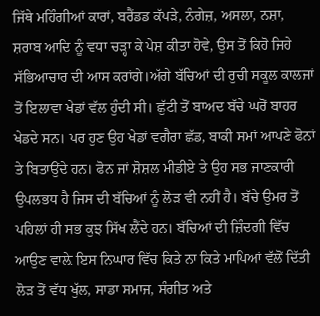ਜਿੱਥੇ ਮਹਿੰਗੀਆਂ ਕਾਰਾਂ, ਬਰੈਂਡਡ ਕੱਪੜੇ, ਨੰਗੇਜ਼, ਅਸਲਾ, ਨਸ਼ਾ, ਸ਼ਰਾਬ ਆਦਿ ਨੂੰ ਵਧਾ ਚੜ੍ਹਾ ਕੇ ਪੇਸ਼ ਕੀਤਾ ਹੋਵੇ, ਉਸ ਤੋਂ ਕਿਹੋ ਜਿਹੇ ਸੱਭਿਆਚਾਰ ਦੀ ਆਸ ਕਰਾਂਗੇ।ਅੱਗੇ ਬੱਚਿਆਂ ਦੀ ਰੁਚੀ ਸਕੂਲ ਕਾਲਜਾਂ ਤੋਂ ਇਲਾਵਾ ਖੇਡਾਂ ਵੱਲ ਹੁੰਦੀ ਸੀ। ਛੁੱਟੀ ਤੋਂ ਬਾਅਦ ਬੱਚੇ ਘਰੋਂ ਬਾਹਰ ਖੇਡਦੇ ਸਨ। ਪਰ ਹੁਣ ਉਹ ਖੇਡਾਂ ਵਗੈਰਾ ਛੱਡ, ਬਾਕੀ ਸਮਾਂ ਆਪਣੇ ਫੋਨਾਂ ਤੇ ਬਿਤਾਉਂਦੇ ਹਨ। ਫੋਨ ਜਾਂ ਸ਼ੋਸ਼ਲ ਮੀਡੀਏ ਤੇ ਉਹ ਸਭ ਜਾਣਕਾਰੀ ਉਪਲਭਧ ਹੈ ਜਿਸ ਦੀ ਬੱਚਿਆਂ ਨੂੰ ਲੋੜ ਵੀ ਨਹੀਂ ਹੈ। ਬੱਚੇ ਉਮਰ ਤੋਂ ਪਹਿਲਾਂ ਹੀ ਸਭ ਕੁਝ ਸਿੱਖ ਲੈਂਦੇ ਹਨ। ਬੱਚਿਆਂ ਦੀ ਜ਼ਿੰਦਗੀ ਵਿੱਚ ਆਉਣ ਵਾਲ਼ੇ ਇਸ ਨਿਘਾਰ ਵਿੱਚ ਕਿਤੇ ਨਾ ਕਿਤੇ ਮਾਪਿਆਂ ਵੱਲੋਂ ਦਿੱਤੀ ਲੋੜ ਤੋਂ ਵੱਧ ਖੁੱਲ, ਸਾਡਾ ਸਮਾਜ, ਸੰਗੀਤ ਅਤੇ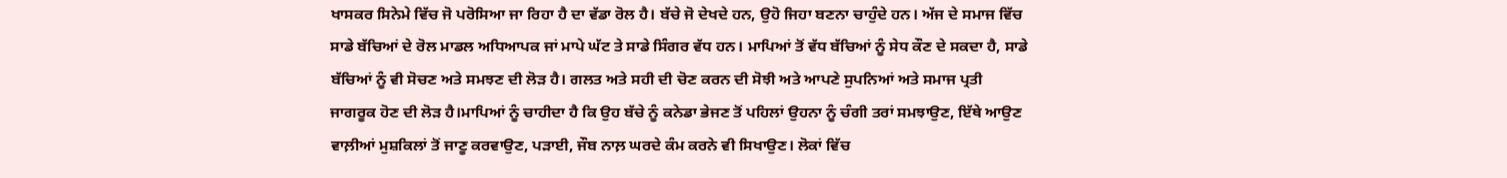ਖਾਸਕਰ ਸਿਨੇਮੇ ਵਿੱਚ ਜੋ ਪਰੋਸਿਆ ਜਾ ਰਿਹਾ ਹੈ ਦਾ ਵੱਡਾ ਰੋਲ ਹੈ। ਬੱਚੇ ਜੋ ਦੇਖਦੇ ਹਨ, ਉਹੋ ਜਿਹਾ ਬਣਨਾ ਚਾਹੁੰਦੇ ਹਨ। ਅੱਜ ਦੇ ਸਮਾਜ ਵਿੱਚ ਸਾਡੇ ਬੱਚਿਆਂ ਦੇ ਰੋਲ ਮਾਡਲ ਅਧਿਆਪਕ ਜਾਂ ਮਾਪੇ ਘੱਟ ਤੇ ਸਾਡੇ ਸਿੰਗਰ ਵੱਧ ਹਨ। ਮਾਪਿਆਂ ਤੋਂ ਵੱਧ ਬੱਚਿਆਂ ਨੂੰ ਸੇਧ ਕੌਣ ਦੇ ਸਕਦਾ ਹੈ, ਸਾਡੇ ਬੱਚਿਆਂ ਨੂੰ ਵੀ ਸੋਚਣ ਅਤੇ ਸਮਝਣ ਦੀ ਲੋੜ ਹੈ। ਗਲਤ ਅਤੇ ਸਹੀ ਦੀ ਚੋਣ ਕਰਨ ਦੀ ਸੋਝੀ ਅਤੇ ਆਪਣੇ ਸੁਪਨਿਆਂ ਅਤੇ ਸਮਾਜ ਪ੍ਰਤੀ ਜਾਗਰੂਕ ਹੋਣ ਦੀ ਲੋੜ ਹੈ।ਮਾਪਿਆਂ ਨੂੰ ਚਾਹੀਦਾ ਹੈ ਕਿ ਉਹ ਬੱਚੇ ਨੂੰ ਕਨੇਡਾ ਭੇਜਣ ਤੋਂ ਪਹਿਲਾਂ ਉਹਨਾ ਨੂੰ ਚੰਗੀ ਤਰਾਂ ਸਮਝਾਉਣ, ਇੱਥੇ ਆਉਣ ਵਾਲ਼ੀਆਂ ਮੁਸ਼ਕਿਲਾਂ ਤੋਂ ਜਾਣੂ ਕਰਵਾਉਣ, ਪੜਾਈ, ਜੌਬ ਨਾਲ਼ ਘਰਦੇ ਕੰਮ ਕਰਨੇ ਵੀ ਸਿਖਾਉਣ। ਲੋਕਾਂ ਵਿੱਚ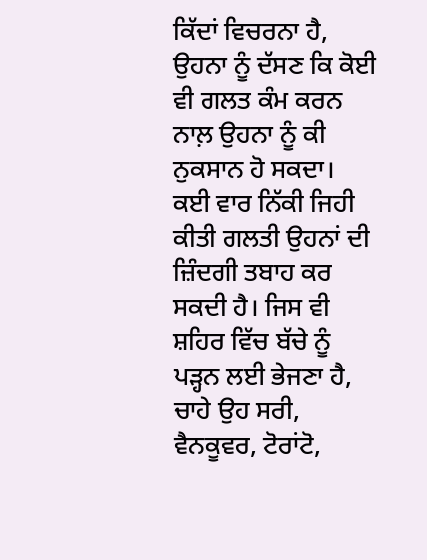ਕਿੱਦਾਂ ਵਿਚਰਨਾ ਹੈ, ਉਹਨਾ ਨੂੰ ਦੱਸਣ ਕਿ ਕੋਈ ਵੀ ਗਲਤ ਕੰਮ ਕਰਨ ਨਾਲ਼ ਉਹਨਾ ਨੂੰ ਕੀ ਨੁਕਸਾਨ ਹੋ ਸਕਦਾ। ਕਈ ਵਾਰ ਨਿੱਕੀ ਜਿਹੀ ਕੀਤੀ ਗਲਤੀ ਉਹਨਾਂ ਦੀ ਜ਼ਿੰਦਗੀ ਤਬਾਹ ਕਰ ਸਕਦੀ ਹੈ। ਜਿਸ ਵੀ ਸ਼ਹਿਰ ਵਿੱਚ ਬੱਚੇ ਨੂੰ ਪੜ੍ਹਨ ਲਈ ਭੇਜਣਾ ਹੈ, ਚਾਹੇ ਉਹ ਸਰੀ, ਵੈਨਕੂਵਰ, ਟੋਰਾਂਟੋ,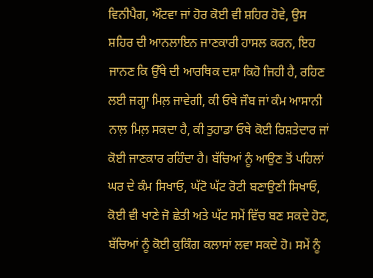ਵਿਨੀਪੈਗ, ਔਟਵਾ ਜਾਂ ਹੋਰ ਕੋਈ ਵੀ ਸ਼ਹਿਰ ਹੋਵੇ, ਉਸ ਸ਼ਹਿਰ ਦੀ ਆਨਲਾਇਨ ਜਾਣਕਾਰੀ ਹਾਸਲ ਕਰਨ, ਇਹ ਜਾਨਣ ਕਿ ਉੱਥੇ ਦੀ ਆਰਥਿਕ ਦਸ਼ਾ ਕਿਹੋ ਜਿਹੀ ਹੈ, ਰਹਿਣ ਲਈ ਜਗ੍ਹਾ ਮਿਲ਼ ਜਾਵੇਗੀ, ਕੀ ਓਥੇ ਜੌਬ ਜਾਂ ਕੰਮ ਆਸਾਨੀ ਨਾਲ਼ ਮਿਲ਼ ਸਕਦਾ ਹੈ, ਕੀ ਤੁਹਾਡਾ ਓਥੇ ਕੋਈ ਰਿਸ਼ਤੇਦਾਰ ਜਾਂ ਕੋਈ ਜਾਣਕਾਰ ਰਹਿੰਦਾ ਹੈ। ਬੱਚਿਆਂ ਨੂੰ ਆਉਣ ਤੋਂ ਪਹਿਲਾਂ ਘਰ ਦੇ ਕੰਮ ਸਿਖਾਓ, ਘੱਟੋ ਘੱਟ ਰੋਟੀ ਬਣਾਉਣੀ ਸਿਖਾਓ, ਕੋਈ ਵੀ ਖਾਣੇ ਜੋ ਛੇਤੀ ਅਤੇ ਘੱਟ ਸਮੇਂ ਵਿੱਚ ਬਣ ਸਕਦੇ ਹੋਣ, ਬੱਚਿਆਂ ਨੂੰ ਕੋਈ ਕੁਕਿੰਗ ਕਲਾਸਾਂ ਲਵਾ ਸਕਦੇ ਹੋ। ਸਮੇਂ ਨੂੰ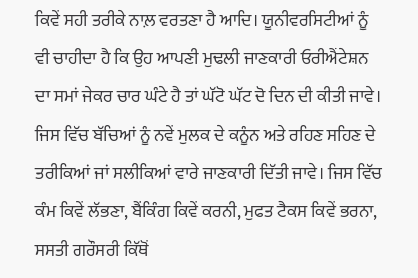ਕਿਵੇਂ ਸਹੀ ਤਰੀਕੇ ਨਾਲ਼ ਵਰਤਣਾ ਹੈ ਆਦਿ। ਯੂਨੀਵਰਸਿਟੀਆਂ ਨੂੰ ਵੀ ਚਾਹੀਦਾ ਹੈ ਕਿ ਉਹ ਆਪਣੀ ਮੁਢਲੀ ਜਾਣਕਾਰੀ ਓਰੀਐਂਟੇਸ਼ਨ ਦਾ ਸਮਾਂ ਜੇਕਰ ਚਾਰ ਘੰਟੇ ਹੈ ਤਾਂ ਘੱਟੋ ਘੱਟ ਦੋ ਦਿਨ ਦੀ ਕੀਤੀ ਜਾਵੇ। ਜਿਸ ਵਿੱਚ ਬੱਚਿਆਂ ਨੂੰ ਨਵੇਂ ਮੁਲਕ ਦੇ ਕਨੂੰਨ ਅਤੇ ਰਹਿਣ ਸਹਿਣ ਦੇ ਤਰੀਕਿਆਂ ਜਾਂ ਸਲੀਕਿਆਂ ਵਾਰੇ ਜਾਣਕਾਰੀ ਦਿੱਤੀ ਜਾਵੇ। ਜਿਸ ਵਿੱਚ ਕੰਮ ਕਿਵੇਂ ਲੱਭਣਾ, ਬੈਂਕਿੰਗ ਕਿਵੇਂ ਕਰਨੀ, ਮੁਫਤ ਟੈਕਸ ਕਿਵੇਂ ਭਰਨਾ, ਸਸਤੀ ਗਰੌਸਰੀ ਕਿੱਥੋਂ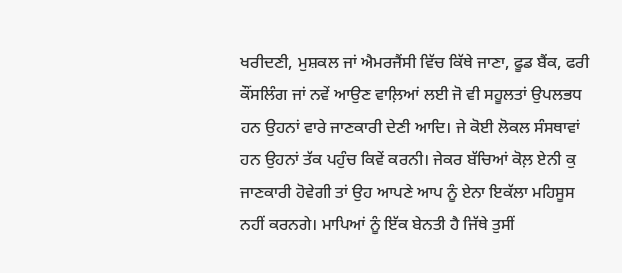ਖਰੀਦਣੀ, ਮੁਸ਼ਕਲ ਜਾਂ ਐਮਰਜੈਂਸੀ ਵਿੱਚ ਕਿੱਥੇ ਜਾਣਾ, ਫੂਡ ਬੈਂਕ, ਫਰੀ ਕੌਂਸਲਿੰਗ ਜਾਂ ਨਵੇਂ ਆਉਣ ਵਾਲ਼ਿਆਂ ਲਈ ਜੋ ਵੀ ਸਹੂਲਤਾਂ ਉਪਲਭਧ ਹਨ ਉਹਨਾਂ ਵਾਰੇ ਜਾਣਕਾਰੀ ਦੇਣੀ ਆਦਿ। ਜੇ ਕੋਈ ਲੋਕਲ ਸੰਸਥਾਵਾਂ ਹਨ ਉਹਨਾਂ ਤੱਕ ਪਹੁੰਚ ਕਿਵੇਂ ਕਰਨੀ। ਜੇਕਰ ਬੱਚਿਆਂ ਕੋਲ਼ ਏਨੀ ਕੁ ਜਾਣਕਾਰੀ ਹੋਵੇਗੀ ਤਾਂ ਉਹ ਆਪਣੇ ਆਪ ਨੂੰ ਏਨਾ ਇਕੱਲਾ ਮਹਿਸੂਸ ਨਹੀਂ ਕਰਨਗੇ। ਮਾਪਿਆਂ ਨੂੰ ਇੱਕ ਬੇਨਤੀ ਹੈ ਜਿੱਥੇ ਤੁਸੀਂ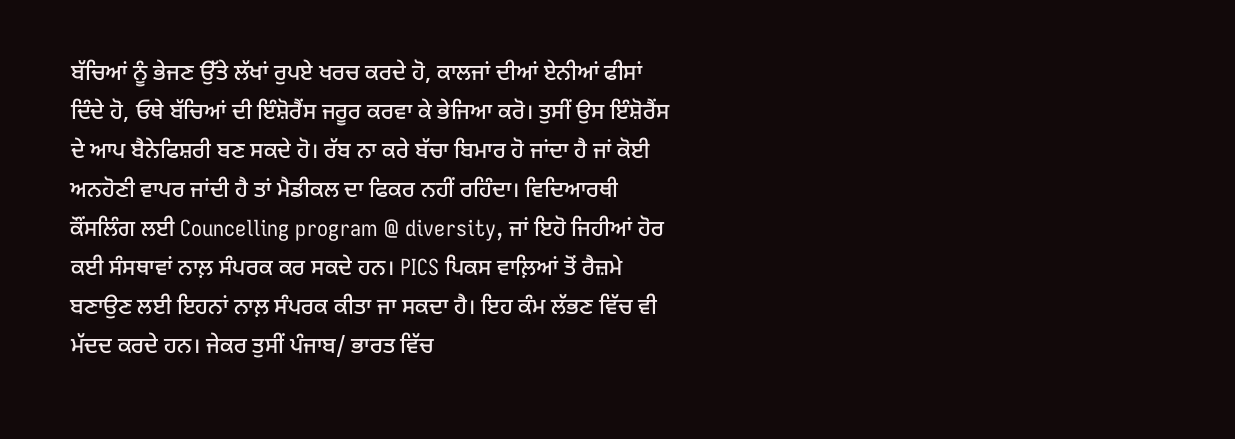ਬੱਚਿਆਂ ਨੂੰ ਭੇਜਣ ਉੱਤੇ ਲੱਖਾਂ ਰੁਪਏ ਖਰਚ ਕਰਦੇ ਹੋ, ਕਾਲਜਾਂ ਦੀਆਂ ਏਨੀਆਂ ਫੀਸਾਂ ਦਿੰਦੇ ਹੋ, ਓਥੇ ਬੱਚਿਆਂ ਦੀ ਇੰਸ਼ੋਰੈਂਸ ਜਰੂਰ ਕਰਵਾ ਕੇ ਭੇਜਿਆ ਕਰੋ। ਤੁਸੀਂ ਉਸ ਇੰਸ਼ੋਰੈਂਸ ਦੇ ਆਪ ਬੈਨੇਫਿਸ਼ਰੀ ਬਣ ਸਕਦੇ ਹੋ। ਰੱਬ ਨਾ ਕਰੇ ਬੱਚਾ ਬਿਮਾਰ ਹੋ ਜਾਂਦਾ ਹੈ ਜਾਂ ਕੋਈ ਅਨਹੋਣੀ ਵਾਪਰ ਜਾਂਦੀ ਹੈ ਤਾਂ ਮੈਡੀਕਲ ਦਾ ਫਿਕਰ ਨਹੀਂ ਰਹਿੰਦਾ। ਵਿਦਿਆਰਥੀ ਕੌਂਸਲਿੰਗ ਲਈ Councelling program @ diversity, ਜਾਂ ਇਹੋ ਜਿਹੀਆਂ ਹੋਰ ਕਈ ਸੰਸਥਾਵਾਂ ਨਾਲ਼ ਸੰਪਰਕ ਕਰ ਸਕਦੇ ਹਨ। PICS ਪਿਕਸ ਵਾਲ਼ਿਆਂ ਤੋਂ ਰੈਜ਼ਮੇ ਬਣਾਉਣ ਲਈ ਇਹਨਾਂ ਨਾਲ਼ ਸੰਪਰਕ ਕੀਤਾ ਜਾ ਸਕਦਾ ਹੈ। ਇਹ ਕੰਮ ਲੱਭਣ ਵਿੱਚ ਵੀ ਮੱਦਦ ਕਰਦੇ ਹਨ। ਜੇਕਰ ਤੁਸੀਂ ਪੰਜਾਬ/ ਭਾਰਤ ਵਿੱਚ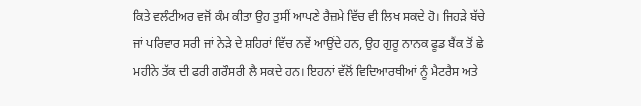ਕਿਤੇ ਵਲੰਟੀਅਰ ਵਜੋਂ ਕੰਮ ਕੀਤਾ ਉਹ ਤੁਸੀਂ ਆਪਣੇ ਰੈਜ਼ਮੇ ਵਿੱਚ ਵੀ ਲਿਖ ਸਕਦੇ ਹੋ। ਜਿਹੜੇ ਬੱਚੇ ਜਾਂ ਪਰਿਵਾਰ ਸਰੀ ਜਾਂ ਨੇੜੇ ਦੇ ਸ਼ਹਿਰਾਂ ਵਿੱਚ ਨਵੇਂ ਆਉਂਦੇ ਹਨ, ਉਹ ਗੁਰੂ ਨਾਨਕ ਫੂਡ ਬੈਂਕ ਤੋਂ ਛੇ ਮਹੀਨੇ ਤੱਕ ਦੀ ਫਰੀ ਗਰੌਸਰੀ ਲੈ ਸਕਦੇ ਹਨ। ਇਹਨਾਂ ਵੱਲੋਂ ਵਿਦਿਆਰਥੀਆਂ ਨੂੰ ਮੈਟਰੈਸ ਅਤੇ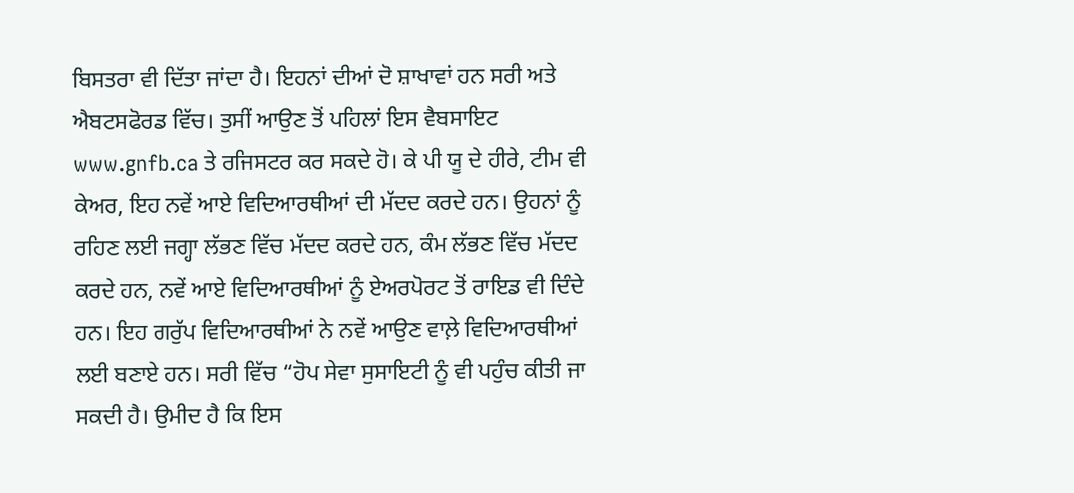ਬਿਸਤਰਾ ਵੀ ਦਿੱਤਾ ਜਾਂਦਾ ਹੈ। ਇਹਨਾਂ ਦੀਆਂ ਦੋ ਸ਼ਾਖਾਵਾਂ ਹਨ ਸਰੀ ਅਤੇ ਐਬਟਸਫੋਰਡ ਵਿੱਚ। ਤੁਸੀਂ ਆਉਣ ਤੋਂ ਪਹਿਲਾਂ ਇਸ ਵੈਬਸਾਇਟ www.gnfb.ca ਤੇ ਰਜਿਸਟਰ ਕਰ ਸਕਦੇ ਹੋ। ਕੇ ਪੀ ਯੂ ਦੇ ਹੀਰੇ, ਟੀਮ ਵੀ ਕੇਅਰ, ਇਹ ਨਵੇਂ ਆਏ ਵਿਦਿਆਰਥੀਆਂ ਦੀ ਮੱਦਦ ਕਰਦੇ ਹਨ। ਉਹਨਾਂ ਨੂੰ ਰਹਿਣ ਲਈ ਜਗ੍ਹਾ ਲੱਭਣ ਵਿੱਚ ਮੱਦਦ ਕਰਦੇ ਹਨ, ਕੰਮ ਲੱਭਣ ਵਿੱਚ ਮੱਦਦ ਕਰਦੇ ਹਨ, ਨਵੇਂ ਆਏ ਵਿਦਿਆਰਥੀਆਂ ਨੂੰ ਏਅਰਪੋਰਟ ਤੋਂ ਰਾਇਡ ਵੀ ਦਿੰਦੇ ਹਨ। ਇਹ ਗਰੁੱਪ ਵਿਦਿਆਰਥੀਆਂ ਨੇ ਨਵੇਂ ਆਉਣ ਵਾਲ਼ੇ ਵਿਦਿਆਰਥੀਆਂ ਲਈ ਬਣਾਏ ਹਨ। ਸਰੀ ਵਿੱਚ “ਹੋਪ ਸੇਵਾ ਸੁਸਾਇਟੀ ਨੂੰ ਵੀ ਪਹੁੰਚ ਕੀਤੀ ਜਾ ਸਕਦੀ ਹੈ। ਉਮੀਦ ਹੈ ਕਿ ਇਸ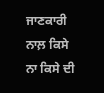ਜਾਣਕਾਰੀ ਨਾਲ਼ ਕਿਸੇ ਨਾ ਕਿਸੇ ਦੀ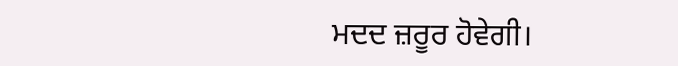ਮਦਦ ਜ਼ਰੂਰ ਹੋਵੇਗੀ।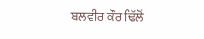ਬਲਵੀਰ ਕੌਰ ਢਿੱਲੋਂ